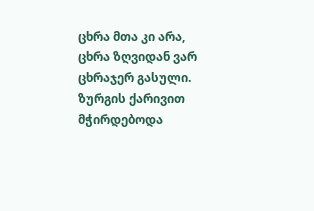ცხრა მთა კი არა, ცხრა ზღვიდან ვარ ცხრაჯერ გასული. ზურგის ქარივით მჭირდებოდა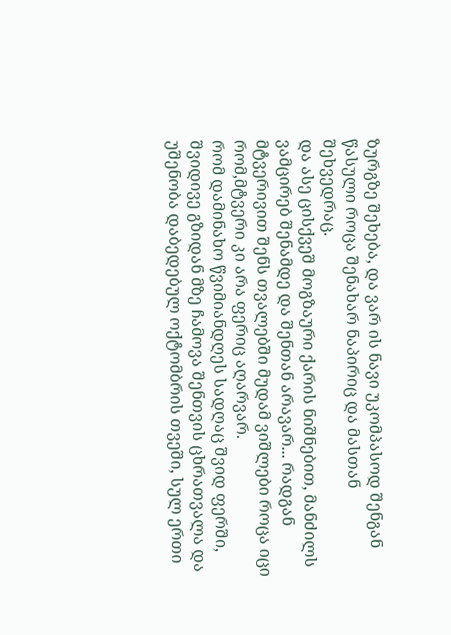ზურგზე შეხება, და ვარ ის ნავი უკომპასოდ შენგან წასული როცა შენახარ ნაპირიც და მასთან შეხვედრაც.
და ასე ცისქვეშ მოგზაური ქარის ნიშნებით, მანძილს ვამცირებ შენამდე და შენთან არავარ... რადგან მტვერივით შენს თვალებში მუდამ ვიშლები როცა იცი რომ,მტვერი კი არა ფერიც აღარვარ.
რომ დამინახო წვიმიანდღეს სადღაც შვიდ ფერში, შვიდივე გზიდან მზე ჩამოვა შენთვის ცხრათვალა და უშენობა დაბედებულ ოქტომბრის თვეში, სულ ერთი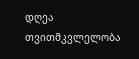დღეა თვითმკვლელობა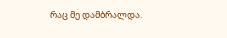რაც მე დამბრალდა.